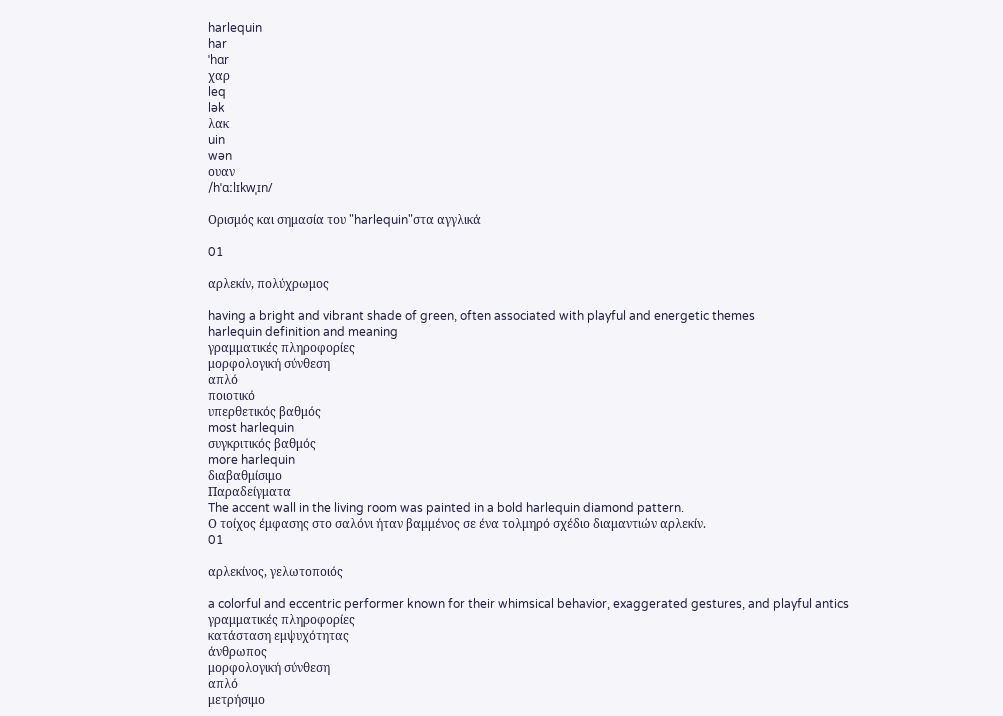harlequin
har
ˈhɑr
χαρ
leq
lək
λακ
uin
wən
ουαν
/hˈɑːlɪkwˌɪn/

Ορισμός και σημασία του "harlequin"στα αγγλικά

01

αρλεκίν, πολύχρωμος

having a bright and vibrant shade of green, often associated with playful and energetic themes
harlequin definition and meaning
γραμματικές πληροφορίες
μορφολογική σύνθεση
απλό
ποιοτικό
υπερθετικός βαθμός
most harlequin
συγκριτικός βαθμός
more harlequin
διαβαθμίσιμο
Παραδείγματα
The accent wall in the living room was painted in a bold harlequin diamond pattern.
Ο τοίχος έμφασης στο σαλόνι ήταν βαμμένος σε ένα τολμηρό σχέδιο διαμαντιών αρλεκίν.
01

αρλεκίνος, γελωτοποιός

a colorful and eccentric performer known for their whimsical behavior, exaggerated gestures, and playful antics
γραμματικές πληροφορίες
κατάσταση εμψυχότητας
άνθρωπος
μορφολογική σύνθεση
απλό
μετρήσιμο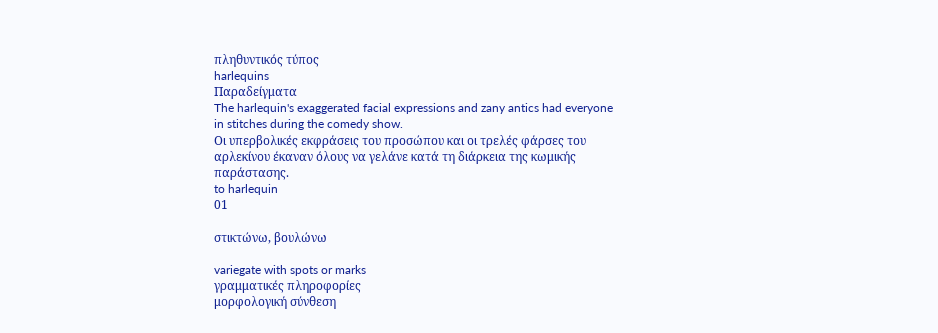πληθυντικός τύπος
harlequins
Παραδείγματα
The harlequin's exaggerated facial expressions and zany antics had everyone in stitches during the comedy show.
Οι υπερβολικές εκφράσεις του προσώπου και οι τρελές φάρσες του αρλεκίνου έκαναν όλους να γελάνε κατά τη διάρκεια της κωμικής παράστασης.
to harlequin
01

στικτώνω, βουλώνω

variegate with spots or marks
γραμματικές πληροφορίες
μορφολογική σύνθεση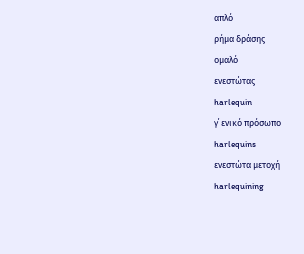απλό
ρήμα δράσης
ομαλό
ενεστώτας
harlequin
γ΄ ενικό πρόσωπο
harlequins
ενεστώτα μετοχή
harlequining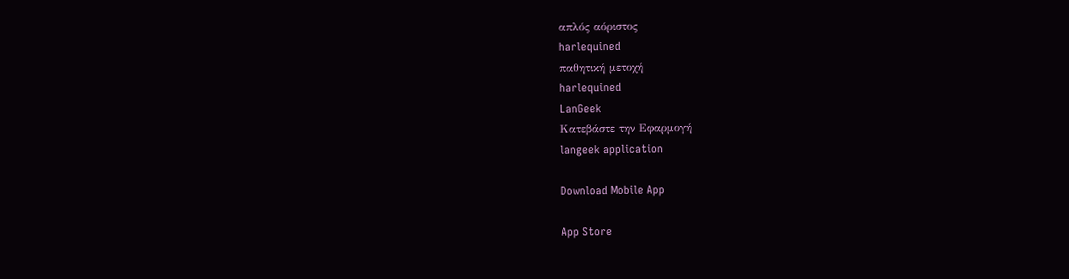απλός αόριστος
harlequined
παθητική μετοχή
harlequined
LanGeek
Κατεβάστε την Εφαρμογή
langeek application

Download Mobile App

App Store